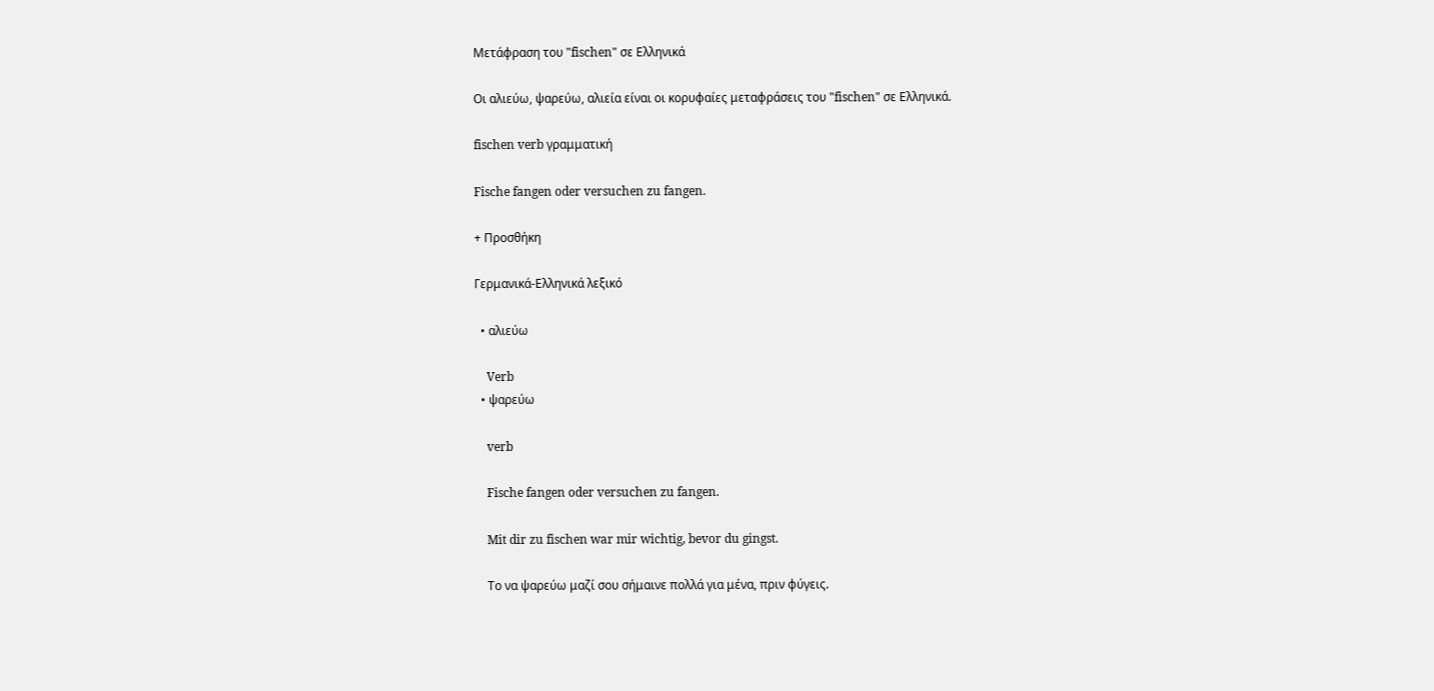Μετάφραση του "fischen" σε Ελληνικά

Οι αλιεύω, ψαρεύω, αλιεία είναι οι κορυφαίες μεταφράσεις του "fischen" σε Ελληνικά.

fischen verb γραμματική

Fische fangen oder versuchen zu fangen.

+ Προσθήκη

Γερμανικά-Ελληνικά λεξικό

  • αλιεύω

    Verb
  • ψαρεύω

    verb

    Fische fangen oder versuchen zu fangen.

    Mit dir zu fischen war mir wichtig, bevor du gingst.

    Το να ψαρεύω μαζί σου σήμαινε πολλά για μένα, πριν φύγεις.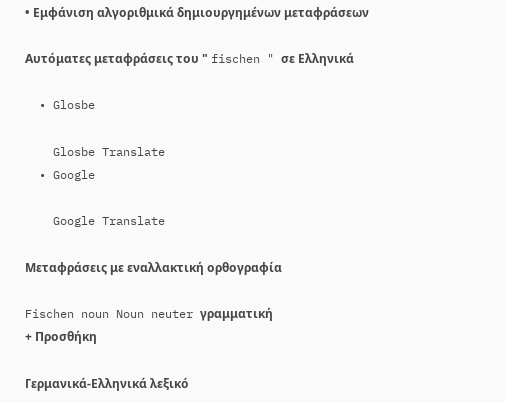• Εμφάνιση αλγοριθμικά δημιουργημένων μεταφράσεων

Αυτόματες μεταφράσεις του " fischen " σε Ελληνικά

  • Glosbe

    Glosbe Translate
  • Google

    Google Translate

Μεταφράσεις με εναλλακτική ορθογραφία

Fischen noun Noun neuter γραμματική
+ Προσθήκη

Γερμανικά-Ελληνικά λεξικό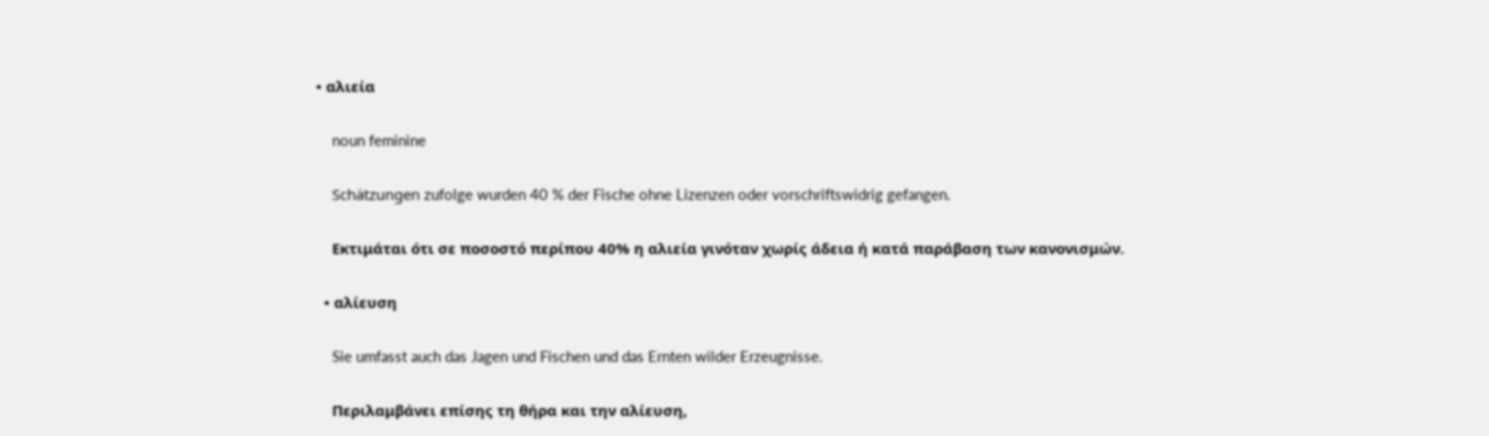• αλιεία

    noun feminine

    Schätzungen zufolge wurden 40 % der Fische ohne Lizenzen oder vorschriftswidrig gefangen.

    Εκτιμάται ότι σε ποσοστό περίπου 40% η αλιεία γινόταν χωρίς άδεια ή κατά παράβαση των κανονισμών.

  • αλίευση

    Sie umfasst auch das Jagen und Fischen und das Ernten wilder Erzeugnisse.

    Περιλαμβάνει επίσης τη θήρα και την αλίευση,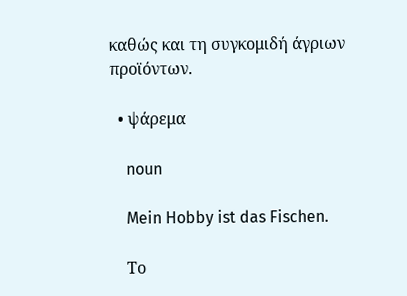καθώς και τη συγκομιδή άγριων προϊόντων.

  • ψάρεμα

    noun

    Mein Hobby ist das Fischen.

    Το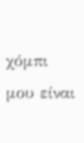χόμπι μου είναι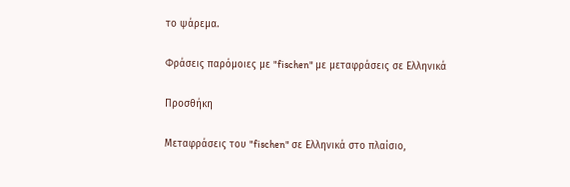το ψάρεμα.

Φράσεις παρόμοιες με "fischen" με μεταφράσεις σε Ελληνικά

Προσθήκη

Μεταφράσεις του "fischen" σε Ελληνικά στο πλαίσιο,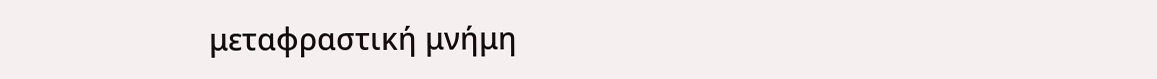μεταφραστική μνήμη